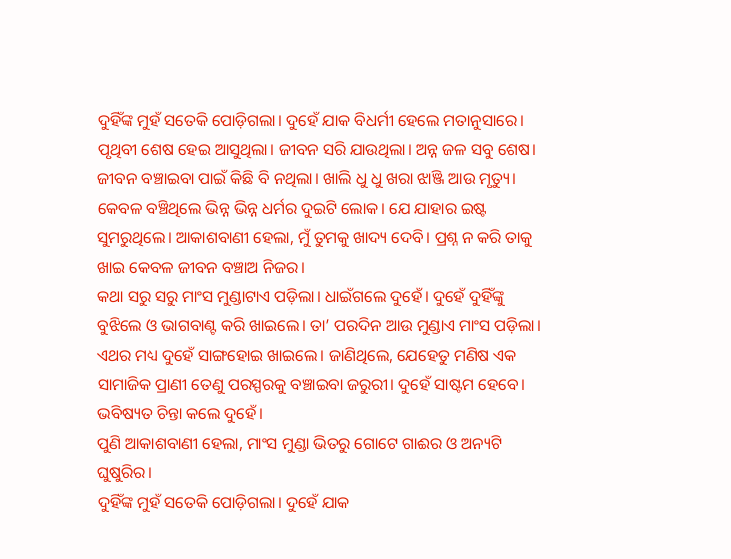ଦୁହିଁଙ୍କ ମୁହଁ ସତେକି ପୋଡ଼ିଗଲା। ଦୁହେଁ ଯାକ ବିଧର୍ମୀ ହେଲେ ମତାନୁସାରେ।
ପୃଥିବୀ ଶେଷ ହେଇ ଆସୁଥିଲା। ଜୀବନ ସରି ଯାଉଥିଲା। ଅନ୍ନ ଜଳ ସବୁ ଶେଷ। ଜୀବନ ବଞ୍ଚାଇବା ପାଇଁ କିଛି ବି ନଥିଲା। ଖାଲି ଧୁ ଧୁ ଖରା ଝାଞ୍ଜି ଆଉ ମୃତ୍ୟୁ। କେବଳ ବଞ୍ଚିଥିଲେ ଭିନ୍ନ ଭିନ୍ନ ଧର୍ମର ଦୁଇଟି ଲୋକ। ଯେ ଯାହାର ଇଷ୍ଟ ସୁମରୁଥିଲେ। ଆକାଶବାଣୀ ହେଲା, ମୁଁ ତୁମକୁ ଖାଦ୍ୟ ଦେବି। ପ୍ରଶ୍ନ ନ କରି ତାକୁ ଖାଇ କେବଳ ଜୀବନ ବଞ୍ଚାଅ ନିଜର।
କଥା ସରୁ ସରୁ ମାଂସ ମୁଣ୍ଡାଟାଏ ପଡ଼ିଲା। ଧାଇଁଗଲେ ଦୁହେଁ। ଦୁହେଁ ଦୁହିଁଙ୍କୁ ବୁଝିଲେ ଓ ଭାଗବାଣ୍ଟ କରି ଖାଇଲେ। ତା’ ପରଦିନ ଆଉ ମୁଣ୍ଡାଏ ମାଂସ ପଡ଼ିଲା। ଏଥର ମଧ୍ୟ ଦୁହେଁ ସାଙ୍ଗହୋଇ ଖାଇଲେ। ଜାଣିଥିଲେ, ଯେହେତୁ ମଣିଷ ଏକ ସାମାଜିକ ପ୍ରାଣୀ ତେଣୁ ପରସ୍ପରକୁ ବଞ୍ଚାଇବା ଜରୁରୀ। ଦୁହେଁ ସାଷ୍ଟମ ହେବେ। ଭବିଷ୍ୟତ ଚିନ୍ତା କଲେ ଦୁହେଁ।
ପୁଣି ଆକାଶବାଣୀ ହେଲା, ମାଂସ ମୁଣ୍ଡା ଭିତରୁ ଗୋଟେ ଗାଈର ଓ ଅନ୍ୟଟି ଘୁଷୁରିର।
ଦୁହିଁଙ୍କ ମୁହଁ ସତେକି ପୋଡ଼ିଗଲା। ଦୁହେଁ ଯାକ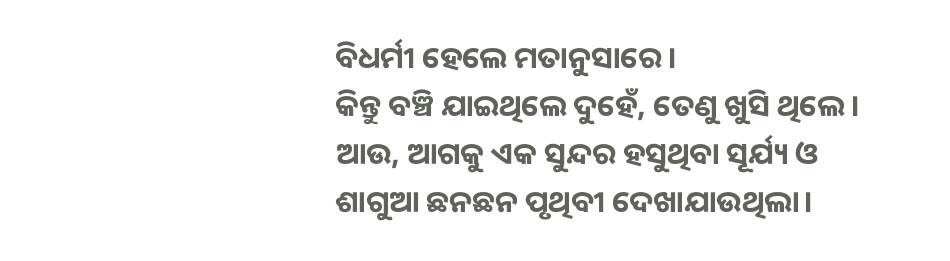ବିଧର୍ମୀ ହେଲେ ମତାନୁସାରେ।
କିନ୍ତୁ ବଞ୍ଚି ଯାଇଥିଲେ ଦୁହେଁ, ତେଣୁ ଖୁସି ଥିଲେ। ଆଉ, ଆଗକୁ ଏକ ସୁନ୍ଦର ହସୁଥିବା ସୂର୍ଯ୍ୟ ଓ ଶାଗୁଆ ଛନଛନ ପୃଥିବୀ ଦେଖାଯାଉଥିଲା।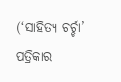(‘ସାହିତ୍ୟ ଚର୍ଚ୍ଚା’ ପତ୍ରିକାର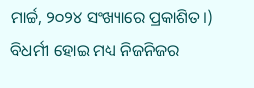ମାର୍ଚ୍ଚ, ୨୦୨୪ ସଂଖ୍ୟାରେ ପ୍ରକାଶିତ।)
ବିଧର୍ମୀ ହୋଇ ମଧ୍ୟ ନିଜନିଜର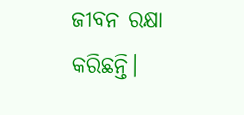ଜୀବନ ରକ୍ଷା କରିଛନ୍ତି।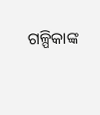ଗଳ୍ପିକାଙ୍କ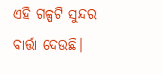ଏହି ଗଳ୍ପଟି ସୁନ୍ଦର ବାର୍ତ୍ତା ଦେଉଛି।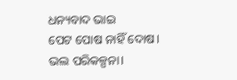ଧନ୍ୟବାଦ ଭାଇ
ପେଟ ପୋଷ ନାହିଁ ଦୋଷ।
ଭଲ ପରିକଳ୍ପନା।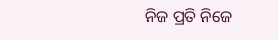ନିଜ ପ୍ରତି ନିଜେ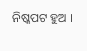ନିଷ୍କପଟ ହୁଅ ।